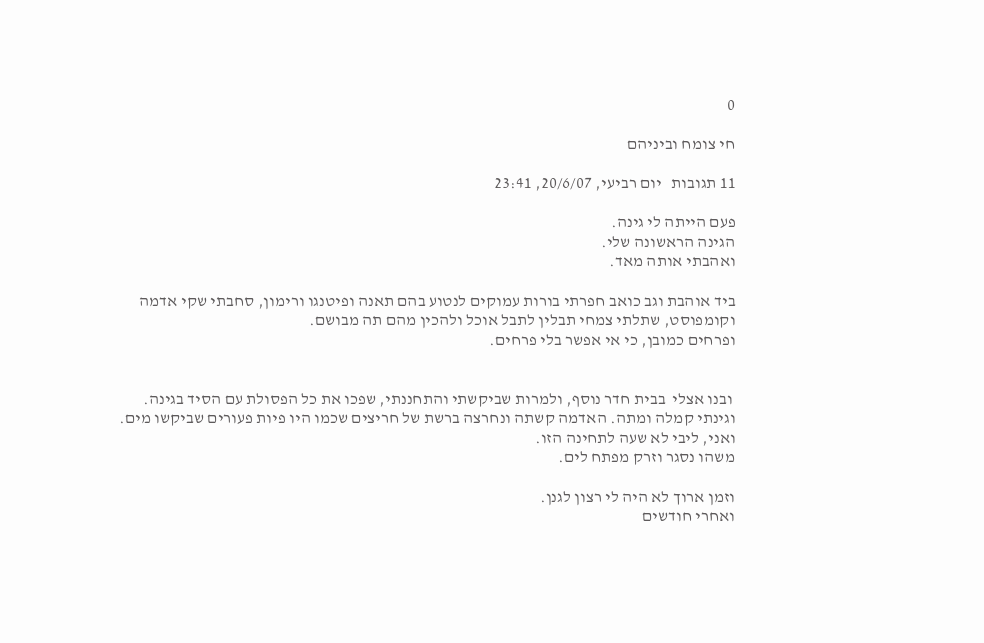0

חי צומח וביניהם

11 תגובות   יום רביעי, 20/6/07, 23:41

פעם הייתה לי גינה.
הגינה הראשונה שלי.
ואהבתי אותה מאד.

ביד אוהבת וגב כואב חפרתי בורות עמוקים לנטוע בהם תאנה ופיטנגו ורימון, סחבתי שקי אדמה וקומפוסט, שתלתי צמחי תבלין לתבל אוכל ולהכין מהם תה מבושם.
ופרחים כמובן, כי אי אפשר בלי פרחים.


 ובנו אצלי  בבית חדר נוסף, ולמרות שביקשתי והתחננתי, שפכו את כל הפסולת עם הסיד בגינה.
וגינתי קמלה ומתה. האדמה קשתה ונחרצה ברשת של חריצים שכמו היו פיות פעורים שביקשו מים.
ואני, ליבי לא שעה לתחינה הזו.
משהו נסגר וזרק מפתח לים.

וזמן ארוך לא היה לי רצון לגנן.
ואחרי חודשים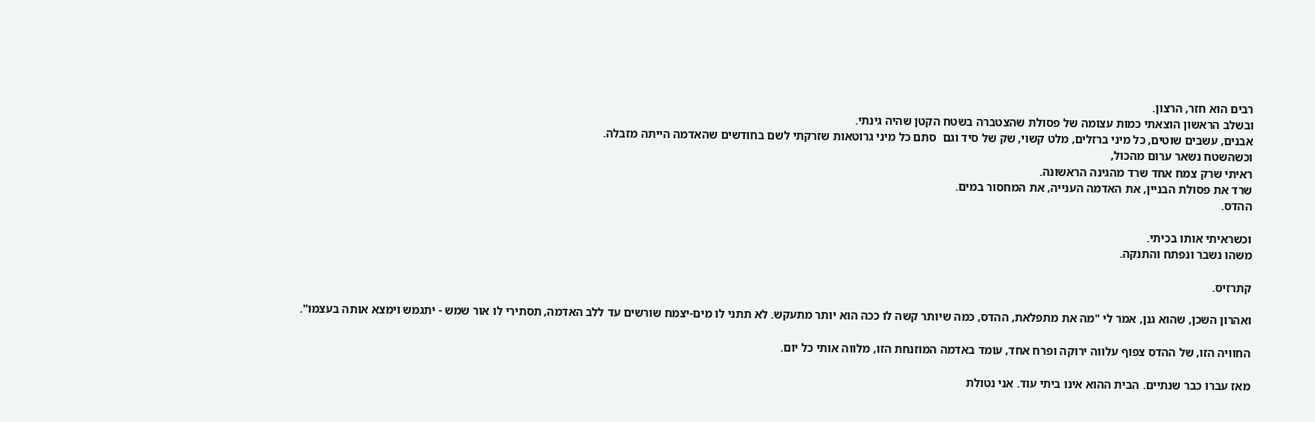רבים הוא חזר, הרצון.
ובשלב הראשון הוצאתי כמות עצומה של פסולת שהצטברה בשטח הקטן שהיה גינתי.
אבנים, עשבים שוטים, כל מיני ברזלים, מלט קשוי, שק של סיד וגם  סתם כל מיני גרוטאות שזרקתי לשם בחודשים שהאדמה הייתה מזבלה.
וכשהשטח נשאר ערום מהכול,
ראיתי שרק צמח אחד שרד מהגינה הראשונה.
שרד את פסולת הבניין, את האדמה הענייה, את המחסור במים.
ההדס.

וכשראיתי אותו בכיתי.
משהו נשבר ונפתח והתנקה.

קתרזיס.

ואהרון השכן, שהוא גנן, אמר לי "מה את מתפלאת, ההדס, כמה שיותר קשה לו ככה הוא יותר מתעקש. לא תתני לו מים-יצמח שורשים עד ללב האדמה, תסתירי לו אור שמש - יתגמש וימצא אותה בעצמו".

החוויה הזו, של ההדס צפוף עלווה ירוקה ופרח אחד, עומד באדמה המוזנחת הזו, מלווה אותי כל יום.

מאז עברו כבר שנתיים. הבית ההוא אינו ביתי עוד. אני נטולת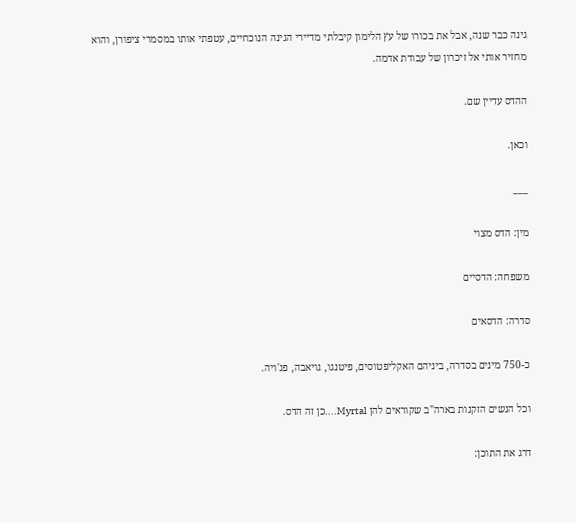גינה כבר שנה, אבל את בכורו של עץ הלימון קיבלתי מדיירי הגינה הנוכחיים, עטפתי אותו במסמרי ציפורן, והוא מחזיר אותי אל זיכרון של עבודת אדמה.

ההדס עדיין שם.

וכאן.

___

מין: הדס מצוי

משפחה: הדסיים

סדרה: הדסאים

כ-750 מינים בסדרה, ביניהם האקליפטוסים, פיטנגו, גויאבה, פג'ויה.

וכל הנשים הזקנות בארה"ב שקוראים להן Myrtal....כן זה הדס.

דרג את התוכן: